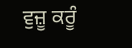ਵੁਜ਼ੂ ਕਰੂੰ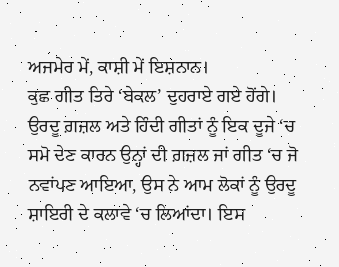ਅਜਮੇਰ ਮੇਂ, ਕਾਸ਼ੀ ਮੇਂ ਇਸ਼ਨਾਨ।
ਕੁਛ ਗੀਤ ਤਿਰੇ ‘ਬੇਕਲ’ ਦੁਹਰਾਏ ਗਏ ਹੋਂਗੇ।
ਉਰਦੂ ਗ਼ਜ਼ਲ ਅਤੇ ਹਿੰਦੀ ਗੀਤਾਂ ਨੂੰ ਇਕ ਦੂਜੇ ‘ਚ ਸਮੋ ਦੇਣ ਕਾਰਨ ਉਨ੍ਹਾਂ ਦੀ ਗ਼ਜ਼ਲ ਜਾਂ ਗੀਤ ‘ਚ ਜੋ ਨਵਾਂਪਣ ਆਇਆ, ਉਸ ਨੇ ਆਮ ਲੋਕਾਂ ਨੂੰ ਉਰਦੂ ਸ਼ਾਇਰੀ ਦੇ ਕਲਾਵੇ ‘ਚ ਲਿਆਂਦਾ। ਇਸ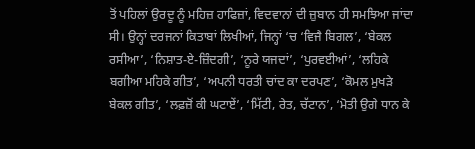ਤੋਂ ਪਹਿਲਾਂ ਉਰਦੂ ਨੂੰ ਮਹਿਜ਼ ਹਾਫਿਜ਼ਾਂ, ਵਿਦਵਾਨਾਂ ਦੀ ਜ਼ੁਬਾਨ ਹੀ ਸਮਝਿਆ ਜਾਂਦਾ ਸੀ। ਉਨ੍ਹਾਂ ਦਰਜਨਾਂ ਕਿਤਾਬਾਂ ਲਿਖੀਆਂ, ਜਿਨ੍ਹਾਂ ‘ਚ ‘ਵਿਜੈ ਬਿਗਲ’, ‘ਬੇਕਲ ਰਸੀਆ’, ‘ਨਿਸ਼ਾਤ-ਏ-ਜ਼ਿੰਦਗੀ’, ‘ਨੂਰੇ ਯਜਦਾਂ’, ‘ਪੁਰਵਈਆਂ’, ‘ਲਹਿਕੇ ਬਗੀਆ ਮਹਿਕੇ ਗੀਤ’, ‘ਅਪਨੀ ਧਰਤੀ ਚਾਂਦ ਕਾ ਦਰਪਣ’, ‘ਕੋਮਲ ਮੁਖੜੇ ਬੇਕਲ ਗੀਤ’, ‘ਲਫ਼ਜ਼ੋਂ ਕੀ ਘਟਾਏਂ’, ‘ਮਿੱਟੀ, ਰੇਤ, ਚੱਟਾਨ’, ‘ਮੋਤੀ ਉਗੇ ਧਾਨ ਕੇ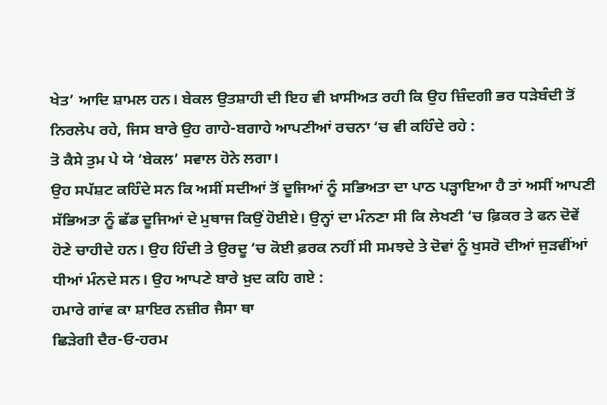ਖੇਤ’ ਆਦਿ ਸ਼ਾਮਲ ਹਨ। ਬੇਕਲ ਉਤਸ਼ਾਹੀ ਦੀ ਇਹ ਵੀ ਖ਼ਾਸੀਅਤ ਰਹੀ ਕਿ ਉਹ ਜ਼ਿੰਦਗੀ ਭਰ ਧੜੇਬੰਦੀ ਤੋਂ ਨਿਰਲੇਪ ਰਹੇ, ਜਿਸ ਬਾਰੇ ਉਹ ਗਾਹੇ-ਬਗਾਹੇ ਆਪਣੀਆਂ ਰਚਨਾ ‘ਚ ਵੀ ਕਹਿੰਦੇ ਰਹੇ :
ਤੋ ਕੈਸੇ ਤੁਮ ਪੇ ਯੇ ‘ਬੇਕਲ’ ਸਵਾਲ ਹੋਨੇ ਲਗਾ।
ਉਹ ਸਪੱਸ਼ਟ ਕਹਿੰਦੇ ਸਨ ਕਿ ਅਸੀਂ ਸਦੀਆਂ ਤੋਂ ਦੂਜਿਆਂ ਨੂੰ ਸਭਿਅਤਾ ਦਾ ਪਾਠ ਪੜ੍ਹਾਇਆ ਹੈ ਤਾਂ ਅਸੀਂ ਆਪਣੀ ਸੱਭਿਅਤਾ ਨੂੰ ਛੱਡ ਦੂਜਿਆਂ ਦੇ ਮੁਥਾਜ ਕਿਉਂ ਹੋਈਏ। ਉਨ੍ਹਾਂ ਦਾ ਮੰਨਣਾ ਸੀ ਕਿ ਲੇਖਣੀ ‘ਚ ਫ਼ਿਕਰ ਤੇ ਫਨ ਦੋਵੇਂ ਹੋਣੇ ਚਾਹੀਦੇ ਹਨ। ਉਹ ਹਿੰਦੀ ਤੇ ਉਰਦੂ ‘ਚ ਕੋਈ ਫ਼ਰਕ ਨਹੀਂ ਸੀ ਸਮਝਦੇ ਤੇ ਦੋਵਾਂ ਨੂੰ ਖੁਸਰੋ ਦੀਆਂ ਜੁੜਵੀਂਆਂ ਧੀਆਂ ਮੰਨਦੇ ਸਨ। ਉਹ ਆਪਣੇ ਬਾਰੇ ਖ਼ੁਦ ਕਹਿ ਗਏ :
ਹਮਾਰੇ ਗਾਂਵ ਕਾ ਸ਼ਾਇਰ ਨਜ਼ੀਰ ਜੈਸਾ ਥਾ
ਛਿੜੇਗੀ ਦੈਰ-ਓ-ਹਰਮ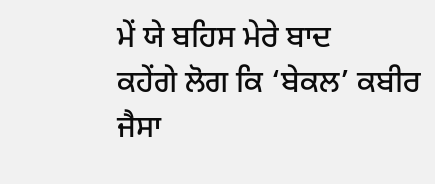ਮੇਂ ਯੇ ਬਹਿਸ ਮੇਰੇ ਬਾਦ
ਕਹੇਂਗੇ ਲੋਗ ਕਿ ‘ਬੇਕਲ’ ਕਬੀਰ ਜੈਸਾ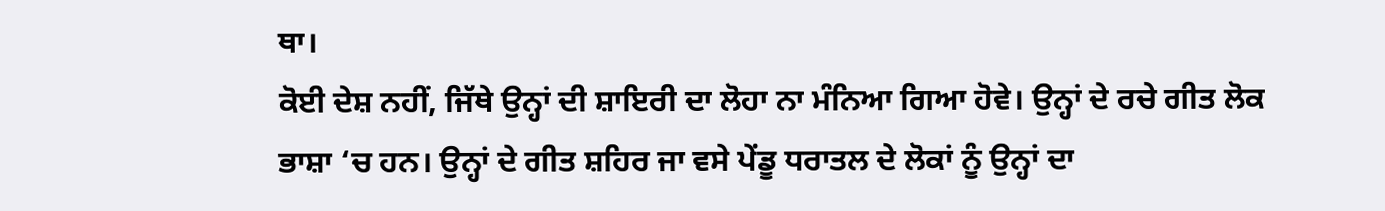ਥਾ।
ਕੋਈ ਦੇਸ਼ ਨਹੀਂ, ਜਿੱਥੇ ਉਨ੍ਹਾਂ ਦੀ ਸ਼ਾਇਰੀ ਦਾ ਲੋਹਾ ਨਾ ਮੰਨਿਆ ਗਿਆ ਹੋਵੇ। ਉਨ੍ਹਾਂ ਦੇ ਰਚੇ ਗੀਤ ਲੋਕ ਭਾਸ਼ਾ ‘ਚ ਹਨ। ਉਨ੍ਹਾਂ ਦੇ ਗੀਤ ਸ਼ਹਿਰ ਜਾ ਵਸੇ ਪੇਂਡੂ ਧਰਾਤਲ ਦੇ ਲੋਕਾਂ ਨੂੰ ਉਨ੍ਹਾਂ ਦਾ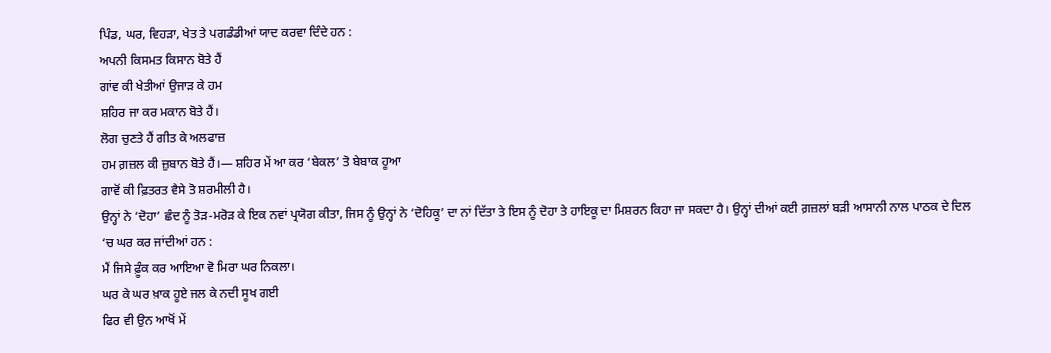ਪਿੰਡ, ਘਰ, ਵਿਹੜਾ, ਖੇਤ ਤੇ ਪਗਡੰਡੀਆਂ ਯਾਦ ਕਰਵਾ ਦਿੰਦੇ ਹਨ :
ਅਪਨੀ ਕਿਸਮਤ ਕਿਸਾਨ ਬੋਤੇ ਹੈਂ
ਗਾਂਵ ਕੀ ਖੇਤੀਆਂ ਉਜਾੜ ਕੇ ਹਮ
ਸ਼ਹਿਰ ਜਾ ਕਰ ਮਕਾਨ ਬੋਤੇ ਹੈਂ।
ਲੋਗ ਚੁਣਤੇ ਹੈਂ ਗੀਤ ਕੇ ਅਲਫਾਜ਼
ਹਮ ਗ਼ਜ਼ਲ ਕੀ ਜ਼ੁਬਾਨ ਬੋਤੇ ਹੈਂ।— ਸ਼ਹਿਰ ਮੇਂ ਆ ਕਰ ‘ਬੇਕਲ’ ਤੋ ਬੇਬਾਕ ਹੂਆ
ਗਾਵੋਂ ਕੀ ਫ਼ਿਤਰਤ ਵੈਸੇ ਤੋ ਸ਼ਰਮੀਲੀ ਹੈ।
ਉਨ੍ਹਾਂ ਨੇ ‘ਦੋਹਾ’ ਛੰਦ ਨੂੰ ਤੋੜ-ਮਰੋੜ ਕੇ ਇਕ ਨਵਾਂ ਪ੍ਰਯੋਗ ਕੀਤਾ, ਜਿਸ ਨੂੰ ਉਨ੍ਹਾਂ ਨੇ ‘ਦੋਹਿਕੂ’ ਦਾ ਨਾਂ ਦਿੱਤਾ ਤੇ ਇਸ ਨੂੰ ਦੋਹਾ ਤੇ ਹਾਇਕੂ ਦਾ ਮਿਸ਼ਰਨ ਕਿਹਾ ਜਾ ਸਕਦਾ ਹੈ। ਉਨ੍ਹਾਂ ਦੀਆਂ ਕਈ ਗ਼ਜ਼ਲਾਂ ਬੜੀ ਆਸਾਨੀ ਨਾਲ ਪਾਠਕ ਦੇ ਦਿਲ ‘ਚ ਘਰ ਕਰ ਜਾਂਦੀਆਂ ਹਨ :
ਮੈਂ ਜਿਸੇ ਫ਼ੂੰਕ ਕਰ ਆਇਆ ਵੋ ਮਿਰਾ ਘਰ ਨਿਕਲਾ।
ਘਰ ਕੇ ਘਰ ਖ਼ਾਕ ਹੂਏ ਜਲ ਕੇ ਨਦੀ ਸੂਖ ਗਈ
ਫਿਰ ਵੀ ਉਨ ਆਖੋਂ ਮੇਂ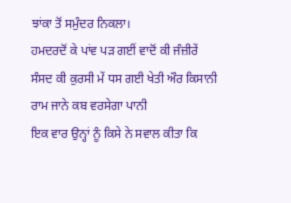ਝਾਂਕਾ ਤੋਂ ਸਮੁੰਦਰ ਨਿਕਲਾ।
ਹਮਦਰਦੋਂ ਕੇ ਪਾਂਵ ਪੜ ਗਈਂ ਵਾਦੋਂ ਕੀ ਜੰਜ਼ੀਰੇਂ
ਸੰਸਦ ਕੀ ਕੁਰਸੀ ਮੇਂ ਧਸ ਗਈ ਖੇਤੀ ਔਰ ਕਿਸਾਨੀ
ਰਾਮ ਜਾਨੇ ਕਬ ਵਰਸੇਗਾ ਪਾਨੀ
ਇਕ ਵਾਰ ਉਨ੍ਹਾਂ ਨੂੰ ਕਿਸੇ ਨੇ ਸਵਾਲ ਕੀਤਾ ਕਿ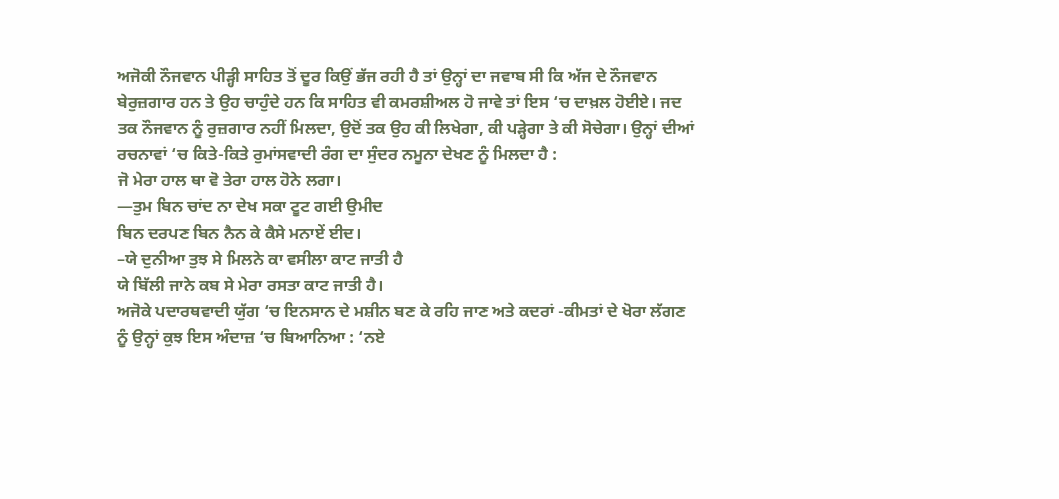ਅਜੋਕੀ ਨੌਜਵਾਨ ਪੀੜ੍ਹੀ ਸਾਹਿਤ ਤੋਂ ਦੂਰ ਕਿਉਂ ਭੱਜ ਰਹੀ ਹੈ ਤਾਂ ਉਨ੍ਹਾਂ ਦਾ ਜਵਾਬ ਸੀ ਕਿ ਅੱਜ ਦੇ ਨੌਜਵਾਨ ਬੇਰੁਜ਼ਗਾਰ ਹਨ ਤੇ ਉਹ ਚਾਹੁੰਦੇ ਹਨ ਕਿ ਸਾਹਿਤ ਵੀ ਕਮਰਸ਼ੀਅਲ ਹੋ ਜਾਵੇ ਤਾਂ ਇਸ ‘ਚ ਦਾਖ਼ਲ ਹੋਈਏ। ਜਦ ਤਕ ਨੌਜਵਾਨ ਨੂੰ ਰੁਜ਼ਗਾਰ ਨਹੀਂ ਮਿਲਦਾ, ਉਦੋਂ ਤਕ ਉਹ ਕੀ ਲਿਖੇਗਾ, ਕੀ ਪੜ੍ਹੇਗਾ ਤੇ ਕੀ ਸੋਚੇਗਾ। ਉਨ੍ਹਾਂ ਦੀਆਂ ਰਚਨਾਵਾਂ ‘ਚ ਕਿਤੇ-ਕਿਤੇ ਰੁਮਾਂਸਵਾਦੀ ਰੰਗ ਦਾ ਸੁੰਦਰ ਨਮੂਨਾ ਦੇਖਣ ਨੂੰ ਮਿਲਦਾ ਹੈ :
ਜੋ ਮੇਰਾ ਹਾਲ ਥਾ ਵੋ ਤੇਰਾ ਹਾਲ ਹੋਨੇ ਲਗਾ।
—ਤੁਮ ਬਿਨ ਚਾਂਦ ਨਾ ਦੇਖ ਸਕਾ ਟੂਟ ਗਈ ਉਮੀਦ
ਬਿਨ ਦਰਪਣ ਬਿਨ ਨੈਨ ਕੇ ਕੈਸੇ ਮਨਾਏਂ ਈਦ।
–ਯੇ ਦੁਨੀਆ ਤੁਝ ਸੇ ਮਿਲਨੇ ਕਾ ਵਸੀਲਾ ਕਾਟ ਜਾਤੀ ਹੈ
ਯੇ ਬਿੱਲੀ ਜਾਨੇ ਕਬ ਸੇ ਮੇਰਾ ਰਸਤਾ ਕਾਟ ਜਾਤੀ ਹੈ।
ਅਜੋਕੇ ਪਦਾਰਥਵਾਦੀ ਯੁੱਗ ‘ਚ ਇਨਸਾਨ ਦੇ ਮਸ਼ੀਨ ਬਣ ਕੇ ਰਹਿ ਜਾਣ ਅਤੇ ਕਦਰਾਂ -ਕੀਮਤਾਂ ਦੇ ਖੋਰਾ ਲੱਗਣ ਨੂੰ ਉਨ੍ਹਾਂ ਕੁਝ ਇਸ ਅੰਦਾਜ਼ ‘ਚ ਬਿਆਨਿਆ : ‘ਨਏ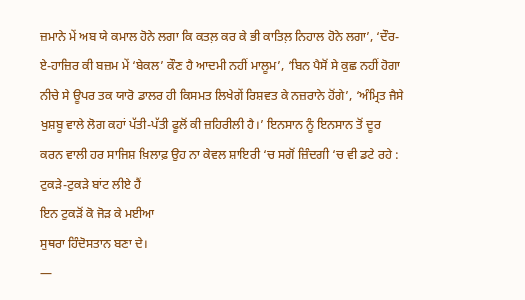ਜ਼ਮਾਨੇ ਮੇਂ ਅਬ ਯੇ ਕਮਾਲ ਹੋਨੇ ਲਗਾ ਕਿ ਕਤਲ਼ ਕਰ ਕੇ ਭੀ ਕਾਤਿਲ਼ ਨਿਹਾਲ ਹੋਨੇ ਲਗਾ’, ‘ਦੌਰ-ਏ-ਹਾਜ਼ਿਰ ਕੀ ਬਜ਼ਮ ਮੇਂ ‘ਬੇਕਲ’ ਕੌਣ ਹੈ ਆਦਮੀ ਨਹੀਂ ਮਾਲੂਮ’, ‘ਬਿਨ ਪੈਸੋਂ ਸੇ ਕੁਛ ਨਹੀਂ ਹੋਗਾ ਨੀਚੇ ਸੇ ਊਪਰ ਤਕ ਯਾਰੋ ਡਾਲਰ ਹੀ ਕਿਸਮਤ ਲਿਖੇਗੇਂ ਰਿਸ਼ਵਤ ਕੇ ਨਜ਼ਰਾਨੇ ਹੋਂਗੇ’, ‘ਅੰਮ੍ਰਿਤ ਜੈਸੇ ਖੁਸ਼ਬੂ ਵਾਲੇ ਲੋਗ ਕਹਾਂ ਪੱਤੀ-ਪੱਤੀ ਫੂਲੋਂ ਕੀ ਜ਼ਹਿਰੀਲੀ ਹੈ।’ ਇਨਸਾਨ ਨੂੰ ਇਨਸਾਨ ਤੋਂ ਦੂਰ ਕਰਨ ਵਾਲੀ ਹਰ ਸਾਜਿਸ਼ ਖ਼ਿਲਾਫ਼ ਉਹ ਨਾ ਕੇਵਲ ਸ਼ਾਇਰੀ ‘ਚ ਸਗੋਂ ਜ਼ਿੰਦਗੀ ‘ਚ ਵੀ ਡਟੇ ਰਹੇ :
ਟੁਕੜੇ-ਟੁਕੜੇ ਬਾਂਟ ਲੀਏ ਹੈਂ
ਇਨ ਟੁਕੜੋਂ ਕੋ ਜੋੜ ਕੇ ਮਈਆ
ਸੁਥਰਾ ਹਿੰਦੋਸਤਾਨ ਬਣਾ ਦੇ।
—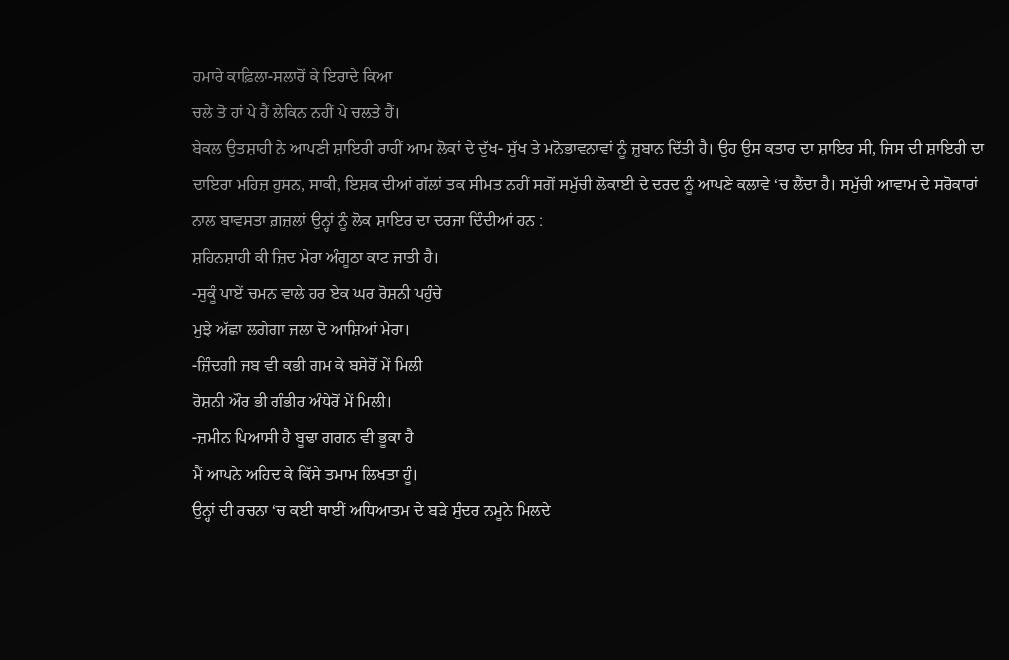ਹਮਾਰੇ ਕਾਫ਼ਿਲਾ-ਸਲਾਰੋਂ ਕੇ ਇਰਾਦੇ ਕਿਆ
ਚਲੇ ਤੋ ਹਾਂ ਪੇ ਹੈਂ ਲੇਕਿਨ ਨਹੀਂ ਪੇ ਚਲਤੇ ਹੈਂ।
ਬੇਕਲ ਉਤਸ਼ਾਹੀ ਨੇ ਆਪਣੀ ਸ਼ਾਇਰੀ ਰਾਹੀਂ ਆਮ ਲੋਕਾਂ ਦੇ ਦੁੱਖ- ਸੁੱਖ ਤੇ ਮਨੋਭਾਵਨਾਵਾਂ ਨੂੰ ਜ਼ੁਬਾਨ ਦਿੱਤੀ ਹੈ। ਉਹ ਉਸ ਕਤਾਰ ਦਾ ਸ਼ਾਇਰ ਸੀ, ਜਿਸ ਦੀ ਸ਼ਾਇਰੀ ਦਾ ਦਾਇਰਾ ਮਹਿਜ਼ ਹੁਸਨ, ਸਾਕੀ, ਇਸ਼ਕ ਦੀਆਂ ਗੱਲਾਂ ਤਕ ਸੀਮਤ ਨਹੀਂ ਸਗੋਂ ਸਮੁੱਚੀ ਲੋਕਾਈ ਦੇ ਦਰਦ ਨੂੰ ਆਪਣੇ ਕਲਾਵੇ ‘ਚ ਲੈਂਦਾ ਹੈ। ਸਮੁੱਚੀ ਆਵਾਮ ਦੇ ਸਰੋਕਾਰਾਂ ਨਾਲ ਬਾਵਸਤਾ ਗ਼ਜ਼ਲਾਂ ਉਨ੍ਹਾਂ ਨੂੰ ਲੋਕ ਸ਼ਾਇਰ ਦਾ ਦਰਜਾ ਦਿੰਦੀਆਂ ਹਨ :
ਸ਼ਹਿਨਸ਼ਾਹੀ ਕੀ ਜ਼ਿਦ ਮੇਰਾ ਅੰਗੂਠਾ ਕਾਟ ਜਾਤੀ ਹੈ।
-ਸੁਕੂੰ ਪਾਏਂ ਚਮਨ ਵਾਲੇ ਹਰ ਏਕ ਘਰ ਰੋਸ਼ਨੀ ਪਹੁੰਚੇ
ਮੁਝੇ ਅੱਛਾ ਲਗੇਗਾ ਜਲਾ ਦੋ ਆਸ਼ਿਆਂ ਮੇਰਾ।
-ਜ਼ਿੰਦਗੀ ਜਬ ਵੀ ਕਭੀ ਗਮ ਕੇ ਬਸੇਰੋਂ ਮੇਂ ਮਿਲੀ
ਰੋਸ਼ਨੀ ਔਰ ਭੀ ਗੰਭੀਰ ਅੰਧੇਰੋਂ ਮੇਂ ਮਿਲੀ।
-ਜ਼ਮੀਨ ਪਿਆਸੀ ਹੈ ਬੂਢਾ ਗਗਨ ਵੀ ਭੂਕਾ ਹੈ
ਮੈਂ ਆਪਨੇ ਅਹਿਦ ਕੇ ਕਿੱਸੇ ਤਮਾਮ ਲਿਖਤਾ ਹੂੰ।
ਉਨ੍ਹਾਂ ਦੀ ਰਚਨਾ ‘ਚ ਕਈ ਥਾਈਂ ਅਧਿਆਤਮ ਦੇ ਬੜੇ ਸੁੰਦਰ ਨਮੂਨੇ ਮਿਲਦੇ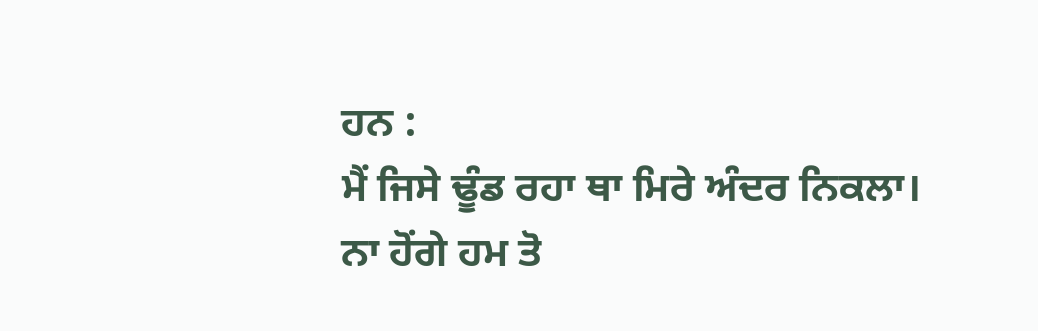ਹਨ :
ਮੈਂ ਜਿਸੇ ਢੂੰਡ ਰਹਾ ਥਾ ਮਿਰੇ ਅੰਦਰ ਨਿਕਲਾ।
ਨਾ ਹੋਂਗੇ ਹਮ ਤੋ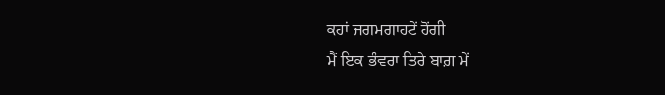ਕਹਾਂ ਜਗਮਗਾਹਟੇਂ ਹੋਂਗੀ
ਮੈਂ ਇਕ ਭੰਵਰਾ ਤਿਰੇ ਬਾਗ਼ ਮੇਂ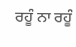ਰਹੂੰ ਨਾ ਰਹੂੰ